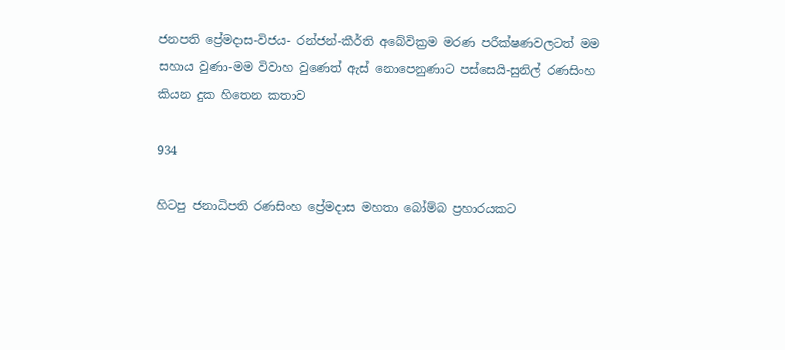ජනපති ප්‍රේමදාස-විජය- රන්ජන්-කීර්ති අබේවික්‍රම මරණ පරීක්ෂණවලටත් මම සහාය වුණා-මම විවාහ වුණෙත් ඇස් නොපෙනුණාට පස්සෙයි-සුනිල් රණසිංහ කියන දුක හිතෙන කතාව

934

හිටපු ජනාධිපති රණසිංහ ප්‍රේමදාස මහතා බෝම්බ ප්‍රහාරයකට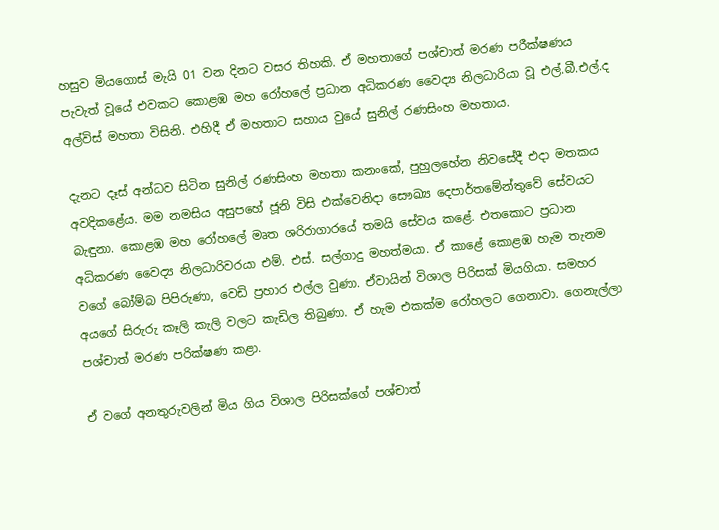හසුව මියගොස් මැයි 01 වන දිනට වසර තිහකි. ඒ මහතාගේ පශ්චාත් මරණ පරීක්ෂණය පැවැත් වූයේ එවකට කොළඹ මහ රෝහලේ ප්‍රධාන අධිකරණ වෛද්‍ය නිලධාරියා වූ එල්.බී.එල්.ද අල්විස් මහතා විසිනි. එහිදී ඒ මහතාට සහාය වුයේ සුනිල් රණසිංහ මහතාය.

දැනට දෑස් අන්ධව සිටින සුනිල් රණසිංහ මහතා කනංකේ, පුහුලහේන නිවසේදී එදා මතකය අවදිකළේය. මම නමසිය අසුපහේ ජූනි විසි එක්වෙනිදා සෞඛ්‍ය දෙපාර්තමේන්තුවේ සේවයට බැඳුනා. කොළඹ මහ රෝහලේ මෘත ශරිරාගාරයේ තමයි සේවය කළේ. එතකොට ප්‍රධාන අධිකරණ වෛද්‍ය නිලධාරිවරයා එම්. එස්. සල්ගාදු මහත්මයා. ඒ කාළේ කොළඹ හැම තැනම වගේ බෝම්බ පිපිරුණා, වෙඩි ප්‍රහාර එල්ල වුණා. ඒවායින් විශාල පිරිසක් මියගියා. සමහර අයගේ සිරුරු කෑලි කැලි වලට කැඩිල තිබුණා. ඒ හැම එකක්ම රෝහලට ගෙනාවා. ගෙනැල්ලා පශ්චාත් මරණ පරික්ෂණ කළා.

ඒ වගේ අනතුරුවලින් මිය ගිය විශාල පිරිසක්ගේ පශ්චාත්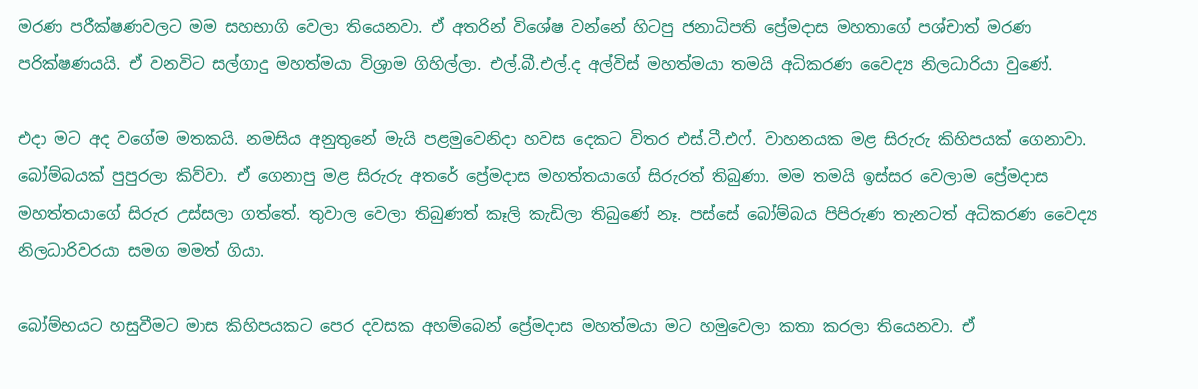මරණ පරීක්ෂණවලට මම සහභාගි වෙලා තියෙනවා. ඒ අතරින් විශේෂ වන්නේ හිටපු ජනාධිපති ප්‍රේමදාස මහතාගේ පශ්චාත් මරණ පරික්ෂණයයි. ඒ වනවිට සල්ගාදු මහත්මයා විශ්‍රාම ගිහිල්ලා. එල්.බී.එල්.ද අල්විස් මහත්මයා තමයි අධිකරණ වෛද්‍ය නිලධාරියා වුණේ.

එදා මට අද වගේම මතකයි. නමසිය අනුතුනේ මැයි පළමුවෙනිදා හවස දෙකට විතර එස්.ටී.එෆ්. වාහනයක මළ සිරුරු කිහිපයක් ගෙනාවා. බෝම්බයක් පුපුරලා කිව්වා. ඒ ගෙනාපු මළ සිරුරු අතරේ ප්‍රේමදාස මහත්තයාගේ සිරුරත් තිබුණා. මම තමයි ඉස්සර වෙලාම ප්‍රේමදාස මහත්තයාගේ සිරුර උස්සලා ගත්තේ. තුවාල වෙලා තිබුණත් කෑලි කැඩිලා තිබුණේ නෑ. පස්සේ බෝම්බය පිපිරුණ තැනටත් අධිකරණ වෛද්‍ය නිලධාරිවරයා සමග මමත් ගියා.

බෝම්භයට හසුවීමට මාස කිහිපයකට පෙර දවසක අහම්බෙන් ප්‍රේමදාස මහත්මයා මට හමුවෙලා කතා කරලා තියෙනවා. ඒ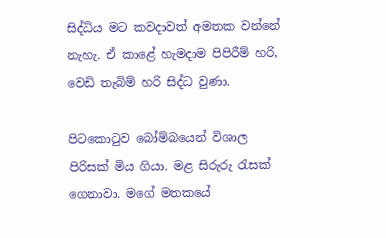සිද්ධිය මට කවදාවත් අමතක වන්නේ නැහැ. ඒ කාළේ හැමදාම පිපිරීම් හරි, වෙඩි තැබිම් හරි සිද්ධ වුණා.

පිටකොටුව බෝම්බයෙන් විශාල පිරිසක් මිය ගියා. මළ සිරුරු රැසක් ගෙනාවා. මගේ මතකයේ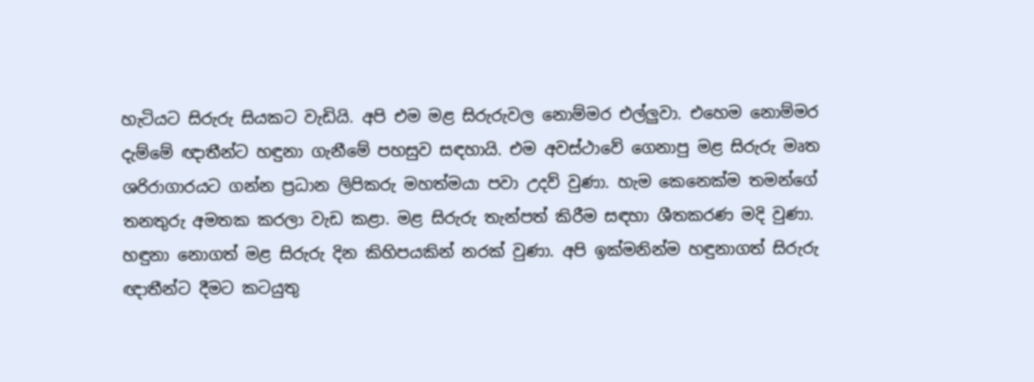හැටියට සිරුරු සියකට වැඩියි. අපි එම මළ සිරුරුවල නොම්මර එල්ලුවා. එහෙම නොම්මර දැම්මේ ඥාතීන්ට හඳුනා ගැනීමේ පහසුව සඳහායි. එම අවස්ථාවේ ගෙනාපු මළ සිරුරු මෘත ශරිරාගාරයට ගන්න ප්‍රධාන ලිපිකරු මහත්මයා පවා උදව් වුණා. හැම කෙනෙක්ම තමන්ගේ තනතුරු අමතක කරලා වැඩ කළා. මළ සිරුරු තැන්පත් කිරීම සඳහා ශීතකරණ මදි වුණා. හඳුනා නොගත් මළ සිරුරු දින කිහිපයකින් නරක් වුණා. අපි ඉක්මනින්ම හඳුනාගත් සිරුරු ඥාතීන්ට දීමට කටයුතු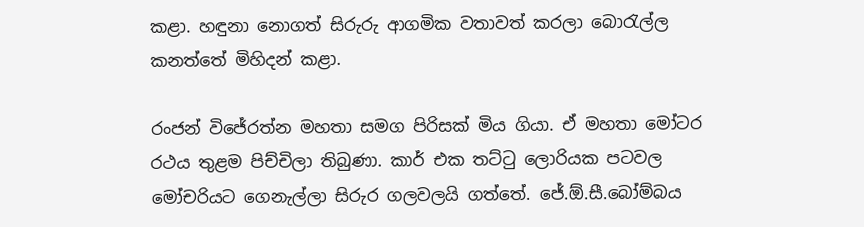කළා. හඳුනා නොගත් සිරුරු ආගමික වතාවත් කරලා බොරැල්ල කනත්තේ මිහිදන් කළා.

රංජන් විජේරත්න මහතා සමග පිරිසක් මිය ගියා. ඒ මහතා මෝටර රථය තුළම පිච්චිලා තිබුණා. කාර් එක තට්ටු ලොරියක පටවල මෝචරියට ගෙනැල්ලා සිරුර ගලවලයි ගත්තේ. ජේ.ඕ.සී.බෝම්බය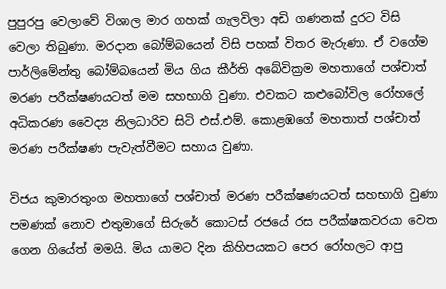පුපුරපු වෙලාවේ විශාල මාර ගහක් ගැලවිලා අඩි ගණනක් දුරට විසි වෙලා තිබුණා. මරදාන බෝම්බයෙන් විසි පහක් විතර මැරුණා. ඒ වගේම පාර්ලිමේන්තු බෝම්බයෙන් මිය ගිය කීර්ති අබේවික්‍රම මහතාගේ පශ්චාත් මරණ පරීක්ෂණයටත් මම සහභාගි වුණා. එවකට කළුබෝවිල රෝහලේ අධිකරණ වෛද්‍ය නිලධාරිව සිටි එස්.එම්. කොළඹගේ මහතාත් පශ්චාත් මරණ පරීක්ෂණ පැවැත්වීමට සහාය වුණා.

විජය කුමාරතුංග මහතාගේ පශ්චාත් මරණ පරීක්ෂණයටත් සහභාගි වුණා පමණක් නොව එතුමාගේ සිරුරේ කොටස් රජයේ රස පරීක්ෂකවරයා වෙත ගෙන ගියේත් මමයි. මිය යාමට දින කිහිපයකට පෙර රෝහලට ආපු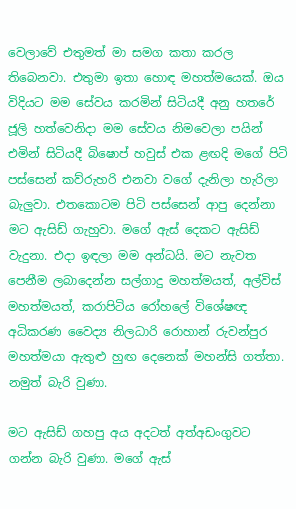වෙලාවේ එතුමත් මා සමග කතා කරල තිබෙනවා. එතුමා ඉතා හොඳ මහත්මයෙක්. ඔය විදියට මම සේවය කරමින් සිටියදී අනු හතරේ ජූලි හත්වෙනිදා මම සේවය නිමවෙලා පයින් එමින් සිටියදී බිෂොප් හවුස් එක ළඟදි මගේ පිටි පස්සෙන් කව්රුහරි එනවා වගේ දැනිලා හැරිලා බැලුවා. එතකොටම පිටි පස්සෙන් ආපු දෙන්නා මට ඇසිඩ් ගැහුවා. මගේ ඇස් දෙකට ඇසිඩ් වැදුනා. එදා ඉඳලා මම අන්ධයි. මට නැවත පෙනීම ලබාදෙන්න සල්ගාදු මහත්මයත්, අල්විස් මහත්මයත්, කරාපිටිය රෝහලේ විශේෂඥ අධිකරණ වෛද්‍ය නිලධාරි රොහාන් රුවන්පුර මහත්මයා ඇතුළු හුඟ දෙනෙක් මහන්සි ගත්තා. නමුත් බැරි වුණා.

මට ඇසිඩ් ගහපු අය අදටත් අත්අඩංගුවට ගන්න බැරි වුණා. මගේ ඇස්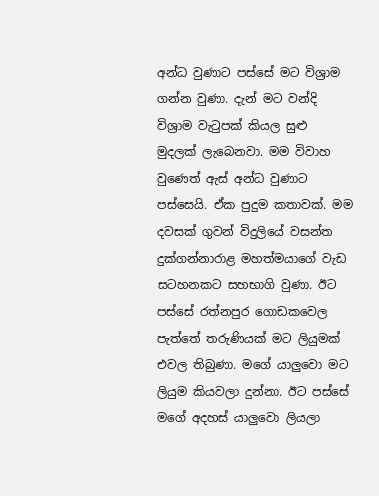අන්ධ වුණාට පස්සේ මට විශ්‍රාම ගන්න වුණා. දැන් මට වන්දි විශ්‍රාම වැටුපක් කියල සුළු මුදලක් ලැබෙනවා. මම විවාහ වුණෙත් ඇස් අන්ධ වුණාට පස්සෙයි. ඒක පුදුම කතාවක්. මම දවසක් ගුවන් විදුලියේ වසන්ත දුක්ගන්නාරාළ මහත්මයාගේ වැඩ සටහනකට සහභාගි වුණා. ඊට පස්සේ රත්නපුර ගොඩකවෙල පැත්තේ තරුණියක් මට ලියුමක් එවල තිබුණා. මගේ යාලුවො මට ලියුම කියවලා දුන්නා. ඊට පස්සේ මගේ අදහස් යාලුවො ලියලා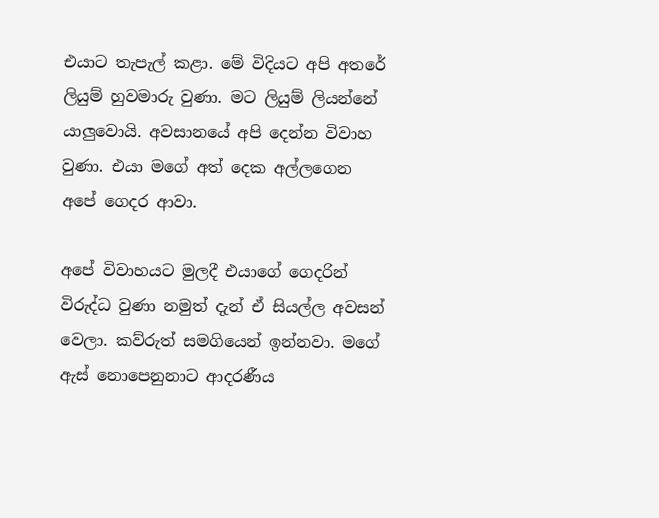එයාට තැපැල් කළා. මේ විදියට අපි අතරේ ලියුම් හුවමාරු වුණා. මට ලියුම් ලියන්නේ යාලුවොයි. අවසානයේ අපි දෙන්න විවාහ වුණා. එයා මගේ අත් දෙක අල්ලගෙන අපේ ගෙදර ආවා.

අපේ විවාහයට මුලදී එයාගේ ගෙදරින් විරුද්ධ වුණා නමුත් දැන් ඒ සියල්ල අවසන් වෙලා. කව්රුත් සමගියෙන් ඉන්නවා. මගේ ඇස් නොපෙනුනාට ආදරණීය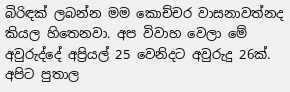බිරිඳක් ලබන්න මම කොච්චර වාසනාවත්නද කියල හිතෙනවා. අප විවාහ වෙලා මේ අවුරුද්දේ අප්‍රියල් 25 වෙනිදට අවුරුදු 26ක්. අපිට පුතාල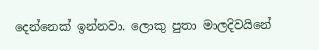දෙන්නෙක් ඉන්නවා. ලොකු පුතා මාලදිවයිනේ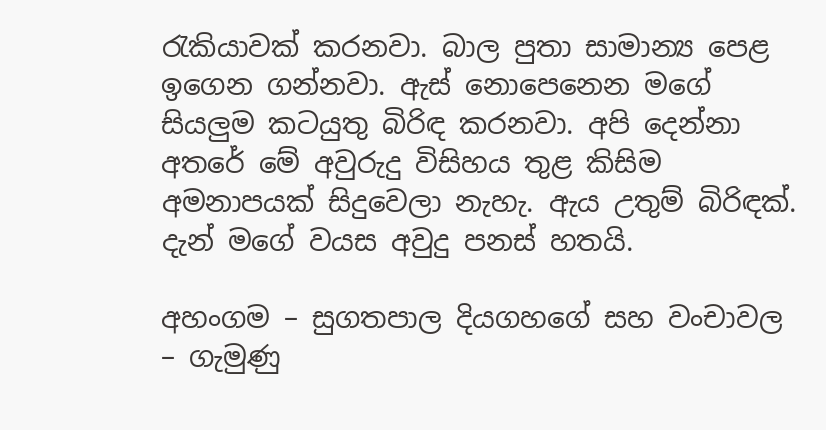රැකියාවක් කරනවා. බාල පුතා සාමාන්‍ය පෙළ ඉගෙන ගන්නවා. ඇස් නොපෙනෙන මගේ සියලුම කටයුතු බිරිඳ කරනවා. අපි දෙන්නා අතරේ මේ අවුරුදු විසිහය තුළ කිසිම අමනාපයක් සිදුවෙලා නැහැ. ඇය උතුම් බිරිඳක්. දැන් මගේ වයස අවුදු පනස් හතයි.

අහංගම – සුගතපාල දියගහගේ සහ වංචාවල – ගැමුණු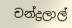චන්ද්‍රලාල්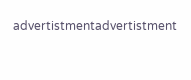advertistmentadvertistment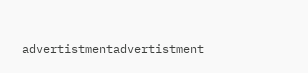advertistmentadvertistment